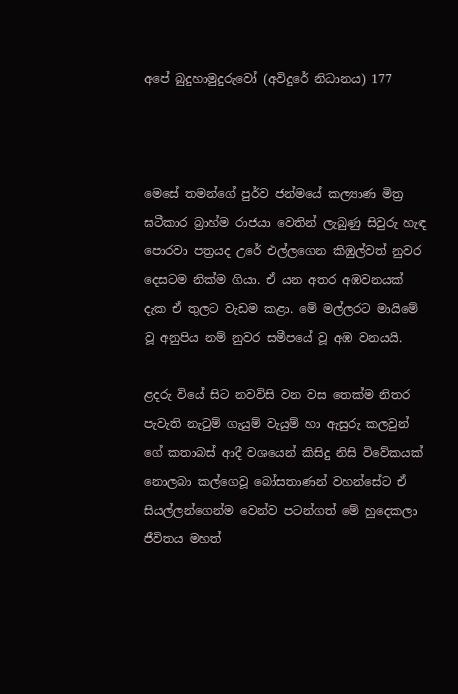අපේ බුදුහාමුදුරුවෝ (අවිදුරේ නිධානය) 177



මෙසේ තමන්ගේ පුර්ව ජන්මයේ කල්‍යාණ මිත්‍ර ඝටීකාර බ්‍රාහ්ම රාජයා වෙතින් ලැබුණු සිවුරු හැඳ පොරවා පත්‍රයද උරේ එල්ලගෙන කිඹුල්වත් නුවර දෙසටම නික්ම ගියා. ඒ යන අතර අඹවනයක් දැක ඒ තුලට වැඩම කළා. මේ මල්ලරට මායිමේ වූ අනුපිය නම් නුවර සමීපයේ වූ අඹ වනයයි.

ළදරු වියේ සිට නවවිසි වන වස තෙක්ම නිතර පැවැති නැටුම් ගැයුම් වැයුම් හා ඇසුරු කලවුන් ගේ කතාබස් ආදී වශයෙන් කිසිදු නිසි විවේකයක් නොලබා කල්ගෙවූ බෝසතාණන් වහන්සේට ඒ සියල්ලන්ගෙන්ම වෙන්ව පටන්ගත් මේ හුදෙකලා ජීවිතය මහත්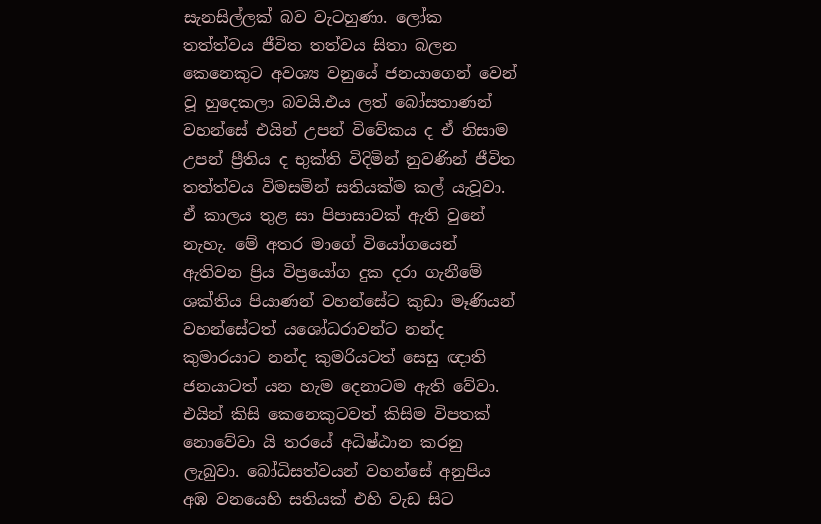සැනසිල්ලක් බව වැටහුණා. ලෝක තත්ත්වය ජීවිත තත්වය සිතා බලන කෙනෙකුට අවශ්‍ය වනුයේ ජනයාගෙන් වෙන් වූ හුදෙකලා බවයි.එය ලත් බෝසතාණන් වහන්සේ එයින් උපන් විවේකය ද ඒ නිසාම උපන් ප්‍රීතිය ද භුක්ති විදිමින් නුවණින් ජීවිත තත්ත්වය විමසමින් සතියක්ම කල් යැවූවා. ඒ කාලය තුළ සා පිපාසාවක් ඇති වුනේ නැහැ. මේ අතර මාගේ වියෝගයෙන් ඇතිවන ප්‍රිය විප්‍රයෝග දුක දරා ගැනීමේ ශක්තිය පියාණන් වහන්සේට කුඩා මෑණියන් වහන්සේටත් යශෝධරාවන්ට නන්ද කුමාරයාට නන්ද කුමරියටත් සෙසු ඥාති ජනයාටත් යන හැම දෙනාටම ඇති වේවා. එයින් කිසි කෙනෙකුටවත් කිසිම විපතක් නොවේවා යි තරයේ අධිෂ්ඨාන කරනු ලැබුවා. බෝධිසත්වයන් වහන්සේ අනුපිය අඹ වනයෙහි සතියක් එහි වැඩ සිට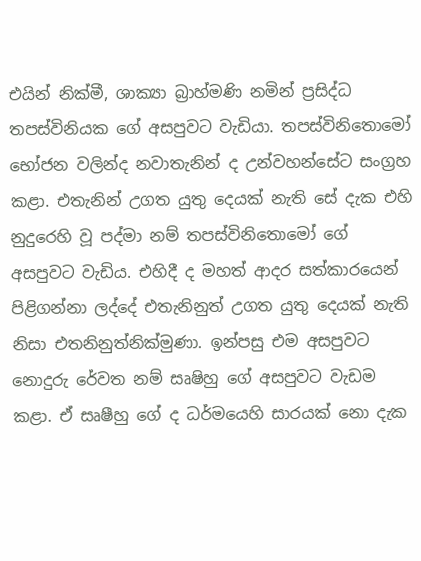එයින් නික්මී, ශාක්‍යා බ්‍රාහ්මණි නමින් ප්‍රසිද්ධ තපස්විනියක ගේ අසපුවට වැඩියා. තපස්විනිතොමෝ භෝජන වලින්ද නවාතැනින් ද උන්වහන්සේට සංග්‍රහ කළා. එතැනින් උගත යුතු දෙයක් නැති සේ දැක එහි නුදුරෙහි වූ පද්මා නම් තපස්විනිතොමෝ ගේ අසපුවට වැඩිය. එහිදී ද මහත් ආදර සත්කාරයෙන් පිළිගන්නා ලද්දේ එතැනිනුත් උගත යුතු දෙයක් නැති නිසා එතනිනුත්නික්මුණා. ඉන්පසු එම අසපුවට නොදුරු රේවත නම් සෘෂිහු ගේ අසපුවට වැඩම කළා. ඒ සෘෂීහු ගේ ද ධර්මයෙහි සාරයක් නො දැක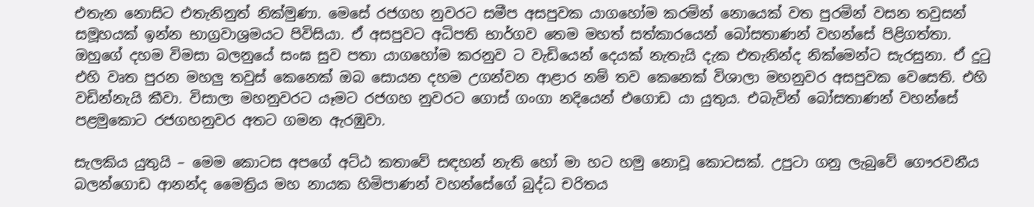එතැන නොසිට එතැනිනුත් නික්මුණා. මෙසේ රජගහ නුවරට සමීප අසපුවක යාගහෝම කරමින් නොයෙක් වත පුරමින් වසන තවුසන් සමූහයක් ඉන්න භාග්‍රවාශ්‍රමයට පිවිසියා. ඒ අසපුවට අධිපති භාර්ගව තෙම මහත් සත්කාරයෙන් බෝසතාණන් වහන්සේ පිළිගත්තා. ඔහුගේ දහම විමසා බලනුයේ සංඝ සුව පතා යාගහෝම කරනුව ට වැඩියෙන් දෙයක් නැතැයි දැක එතැනින්ද නික්මෙන්ට සැරසුනා. ඒ දුටු එහි වෘත පුරන මහලු තවුස් කෙනෙක් ඔබ සොයන දහම උගන්වන ආළාර නම් තව කෙනෙක් විශාලා මහනුවර අසපුවක වෙසෙති. එහි වඩින්නැයි කීවා. විසාලා මහනුවරට යෑමට රජගහ නුවරට ගොස් ගංගා නදියෙන් එගොඩ යා යුතුය. එබැවින් බෝසතාණන් වහන්සේ පළමුකොට රජගහනුවර අතට ගමන ඇරඹුවා.

සැලකිය යුතුයි – මෙම කොටස අපගේ අට්ඨ කතාවේ සඳහන් නැති හෝ මා හට හමු නොවූ කොටසක්. උපුටා ගනු ලැබුවේ ගෞරවනීය බලන්ගොඩ ආනන්ද මෛත්‍රිය මහ නායක හිමිපාණන් වහන්සේගේ බුද්ධ චරිතය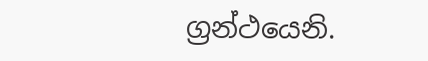ග්‍රන්ථයෙනි.